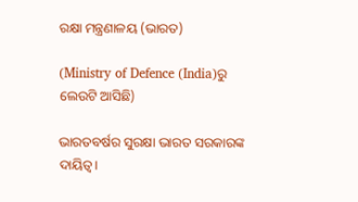ରକ୍ଷା ମନ୍ତ୍ରଣାଳୟ (ଭାରତ)

(Ministry of Defence (India)ରୁ ଲେଉଟି ଆସିଛି)

ଭାରତବର୍ଷର ସୁରକ୍ଷା ଭାରତ ସରକାରଙ୍କ ଦାୟିତ୍ୱ।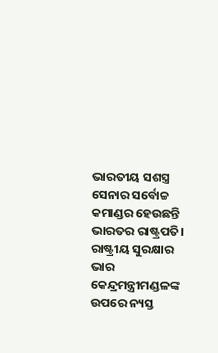ଭାରତୀୟ ସଶସ୍ତ୍ର ସେନାର ସର୍ବୋଚ୍ଚ କମାଣ୍ଡର ହେଉଛନ୍ତି ଭାରତର ରାଷ୍ଟ୍ରପତି। ରାଷ୍ଟ୍ରୀୟ ସୁରକ୍ଷାର ଭାର କେନ୍ଦ୍ରମନ୍ତ୍ରୀମଣ୍ଡଳଙ୍କ ଉପରେ ନ୍ୟସ୍ତ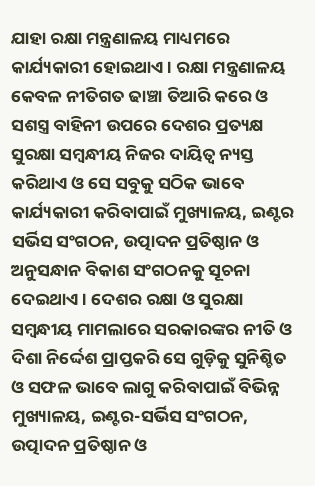ଯାହା ରକ୍ଷା ମନ୍ତ୍ରଣାଳୟ ମାଧ୍ୟମରେ କାର୍ଯ୍ୟକାରୀ ହୋଇଥାଏ। ରକ୍ଷା ମନ୍ତ୍ରଣାଳୟ କେବଳ ନୀତିଗତ ଢାଞ୍ଚା ତିଆରି କରେ ଓ ସଶସ୍ତ୍ର ବାହିନୀ ଉପରେ ଦେଶର ପ୍ରତ୍ୟକ୍ଷ ସୁରକ୍ଷା ସମ୍ବନ୍ଧୀୟ ନିଜର ଦାୟିତ୍ୱ ନ୍ୟସ୍ତ କରିଥାଏ ଓ ସେ ସବୁକୁ ସଠିକ ଭାବେ କାର୍ଯ୍ୟକାରୀ କରିବାପାଇଁ ମୁଖ୍ୟାଳୟ, ଇଣ୍ଟର ସର୍ଭିସ ସଂଗଠନ, ଉତ୍ପାଦନ ପ୍ରତିଷ୍ଠାନ ଓ ଅନୁସନ୍ଧାନ ବିକାଶ ସଂଗଠନକୁ ସୂଚନା ଦେଇଥାଏ। ଦେଶର ରକ୍ଷା ଓ ସୁରକ୍ଷା ସମ୍ବନ୍ଧୀୟ ମାମଲାରେ ସରକାରଙ୍କର ନୀତି ଓ ଦିଶା ନିର୍ଦ୍ଦେଶ ପ୍ରାପ୍ତକରି ସେ ଗୁଡ଼ିକୁ ସୁନିଶ୍ଚିତ ଓ ସଫଳ ଭାବେ ଲାଗୁ କରିବାପାଇଁ ବିଭିନ୍ନ ମୁଖ୍ୟାଳୟ, ଇଣ୍ଟର-ସର୍ଭିସ ସଂଗଠନ, ଉତ୍ପାଦନ ପ୍ରତିଷ୍ଠାନ ଓ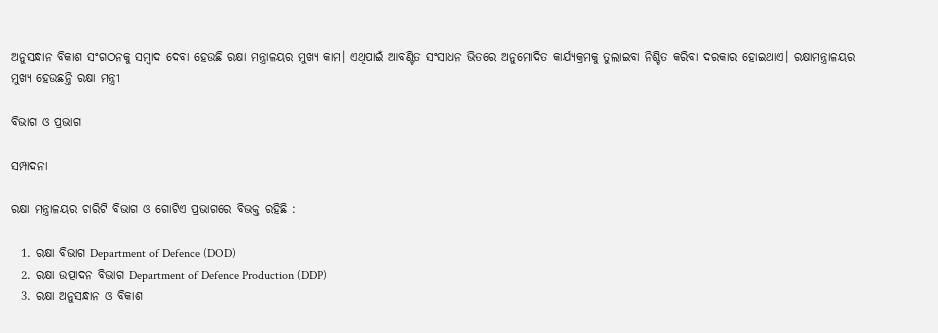ଅନୁସନ୍ଧାନ ବିକାଶ ସଂଗଠନକୁ ସମ୍ବାଦ ଦେବା ହେଉଛି ରକ୍ଷା ମନ୍ତ୍ରାଳୟର ମୁଖ୍ୟ କାମ। ଏଥିପାଇଁ ଆବଣ୍ଟିତ ସଂସାଧନ ଭିତରେ ଅନୁମୋଦିତ କାର୍ଯ୍ୟକ୍ରମକୁ ତୁଲାଇବା ନିଶ୍ଚିତ କରିବା ଦରକାର ହୋଇଥାଏ। ରକ୍ଷାମନ୍ତ୍ରାଳୟର ମୁଖ୍ୟ ହେଉଛନ୍ତି ରକ୍ଷା ମନ୍ତ୍ରୀ

ବିଭାଗ ଓ ପ୍ରଭାଗ

ସମ୍ପାଦନା

ରକ୍ଷା ମନ୍ତ୍ରାଳୟର ଚାରିଟି ବିଭାଗ ଓ ଗୋଟିଏ ପ୍ରଭାଗରେ ବିଭକ୍ତ ରହିଛି :

  1. ରକ୍ଷା ବିଭାଗ Department of Defence (DOD)
  2. ରକ୍ଷା ଉତ୍ପାଦନ ବିଭାଗ Department of Defence Production (DDP)
  3. ରକ୍ଷା ଅନୁସନ୍ଧାନ ଓ ବିକାଶ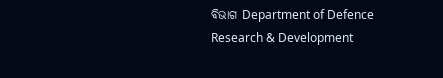ବିଭାଗ Department of Defence Research & Development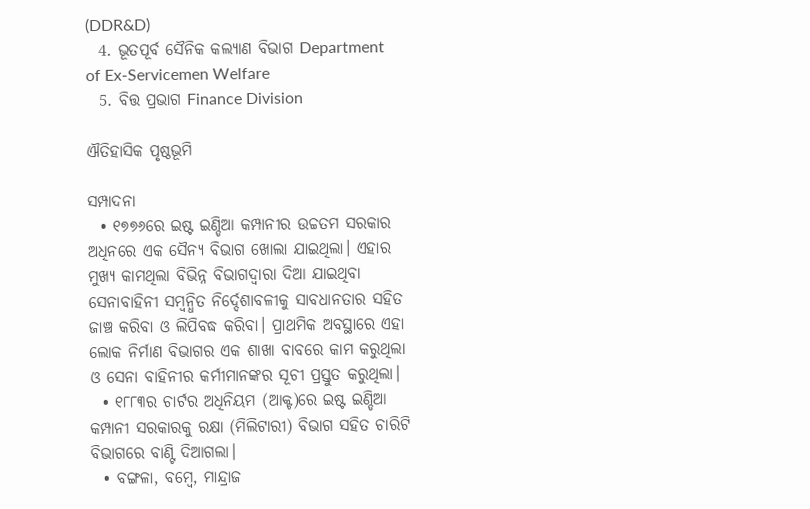(DDR&D)
  4. ଭୂତପୂର୍ବ ସୈନିକ କଲ୍ୟାଣ ବିଭାଗ Department of Ex-Servicemen Welfare
  5. ବିତ୍ତ ପ୍ରଭାଗ Finance Division

ଐତିହାସିକ ପୃଷ୍ଠଭୂମି

ସମ୍ପାଦନା
  • ୧୭୭୬ରେ ଇଷ୍ଟ ଇଣ୍ଡିଆ କମ୍ପାନୀର ଉଚ୍ଚତମ ସରକାର ଅଧିନରେ ଏକ ସୈନ୍ୟ ବିଭାଗ ଖୋଲା ଯାଇଥିଲା। ଏହାର ମୁଖ୍ୟ କାମଥିଲା ବିଭିନ୍ନ ବିଭାଗଦ୍ୱାରା ଦିଆ ଯାଇଥିବା ସେନାବାହିନୀ ସମ୍ବନ୍ଧିତ ନିର୍ଦ୍ଦେଶାବଳୀକୁ ସାବଧାନତାର ସହିତ ଜାଞ୍ଚ କରିବା ଓ ଲିପିବଦ୍ଧ କରିବା। ପ୍ରାଥମିକ ଅବସ୍ଥାରେ ଏହା ଲୋକ ନିର୍ମାଣ ବିଭାଗର ଏକ ଶାଖା ବାବରେ କାମ କରୁଥିଲା ଓ ସେନା ବାହିନୀର କର୍ମୀମାନଙ୍କର ସୂଚୀ ପ୍ରସ୍ତୁତ କରୁଥିଲା।
  • ୧୮୮୩ର ଚାର୍ଟର ଅଧିନିୟମ (ଆକ୍ଟ)ରେ ଇଷ୍ଟ ଇଣ୍ଡିଆ କମ୍ପାନୀ ସରକାରକୁ ରକ୍ଷା (ମିଲିଟାରୀ) ବିଭାଗ ସହିତ ଚାରିଟି ବିଭାଗରେ ବାଣ୍ଟି ଦିଆଗଲା।
  • ବଙ୍ଗଳା, ବମ୍ବେ, ମାନ୍ଦ୍ରାଜ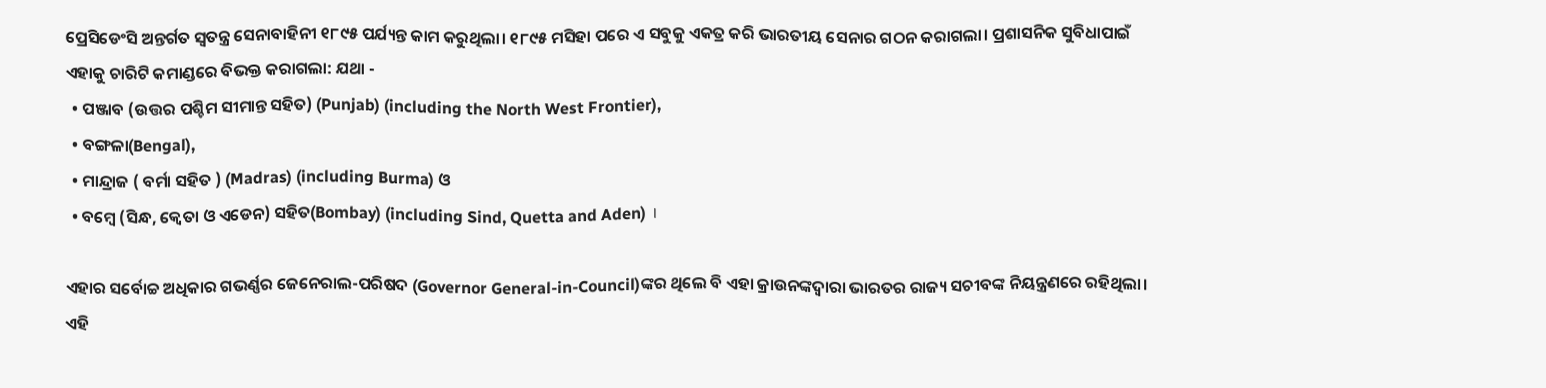ପ୍ରେସିଡେଂସି ଅନ୍ତର୍ଗତ ସ୍ୱତନ୍ତ୍ର ସେନାବାହିନୀ ୧୮୯୫ ପର୍ଯ୍ୟନ୍ତ କାମ କରୁଥିଲା। ୧୮୯୫ ମସିହା ପରେ ଏ ସବୁକୁ ଏକତ୍ର କରି ଭାରତୀୟ ସେନାର ଗଠନ କରାଗଲା। ପ୍ରଶାସନିକ ସୁବିଧାପାଇଁ ଏହାକୁ ଚାରିଟି କମାଣ୍ଡରେ ବିଭକ୍ତ କରାଗଲା: ଯଥା -
  • ପଞ୍ଜାବ (ଉତ୍ତର ପଶ୍ଚିମ ସୀମାନ୍ତ ସହିତ) (Punjab) (including the North West Frontier),
  • ବଙ୍ଗଳା(Bengal),
  • ମାନ୍ଦ୍ରାଜ ( ବର୍ମା ସହିତ ) (Madras) (including Burma) ଓ
  • ବମ୍ବେ (ସିନ୍ଧ, କ୍ୱେତା ଓ ଏଡେନ) ସହିତ(Bombay) (including Sind, Quetta and Aden) ।

ଏହାର ସର୍ବୋଚ୍ଚ ଅଧିକାର ଗଭର୍ଣ୍ଣର ଜେନେରାଲ-ପରିଷଦ (Governor General-in-Council)ଙ୍କର ଥିଲେ ବି ଏହା କ୍ରାଉନଙ୍କଦ୍ୱାରା ଭାରତର ରାଜ୍ୟ ସଚୀବଙ୍କ ନିୟନ୍ତ୍ରଣରେ ରହିଥିଲା। ଏହି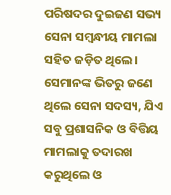ପରିଷଦର ଦୁଇଜଣ ସଭ୍ୟ ସେନା ସମ୍ବନ୍ଧୀୟ ମାମଲା ସହିତ ଜଡ଼ିତ ଥିଲେ। ସେମାନଙ୍କ ଭିତରୁ ଜଣେ ଥିଲେ ସେନା ସଦସ୍ୟ, ଯିଏ ସବୁ ପ୍ରଶାସନିକ ଓ ବିତ୍ତିୟ ମାମଲାକୁ ତଦାରଖ କରୁଥିଲେ ଓ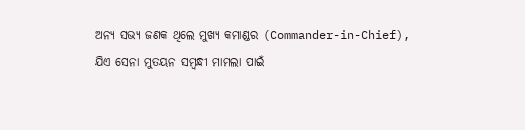ଅନ୍ୟ ସଭ୍ୟ ଜଣକ ଥିଲେ ମୁଖ୍ୟ କମାଣ୍ଡର (Commander-in-Chief), ଯିଏ ସେନା ମୁତୟନ ସମ୍ବନ୍ଧୀ ମାମଲା ପାଇଁ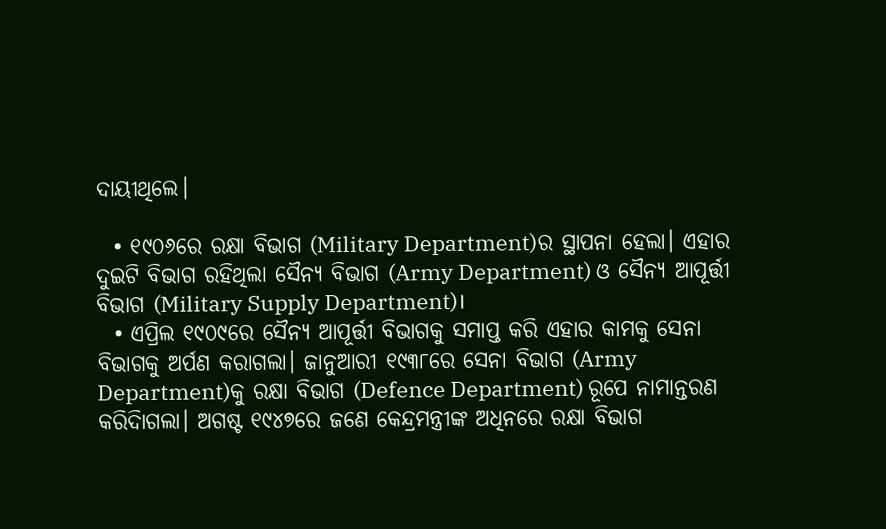ଦାୟୀଥିଲେ।

  • ୧୯୦୬ରେ ରକ୍ଷା ବିଭାଗ (Military Department)ର ସ୍ଥାପନା ହେଲା। ଏହାର ଦୁଇଟି ବିଭାଗ ରହିଥିଲା ସୈନ୍ୟ ବିଭାଗ (Army Department) ଓ ସୈନ୍ୟ ଆପୂର୍ତ୍ତୀ ବିଭାଗ (Military Supply Department)।
  • ଏପ୍ରିଲ ୧୯୦୯ରେ ସୈନ୍ୟ ଆପୂର୍ତ୍ତୀ ବିଭାଗକୁ ସମାପ୍ତ କରି ଏହାର କାମକୁ ସେନା ବିଭାଗକୁ ଅର୍ପଣ କରାଗଲା। ଜାନୁଆରୀ ୧୯୩୮ରେ ସେନା ବିଭାଗ (Army Department)କୁ ରକ୍ଷା ବିଭାଗ (Defence Department) ରୂପେ ନାମାନ୍ତରଣ କରିଦିାଗଲା। ଅଗଷ୍ଟ ୧୯୪୭ରେ ଜଣେ କେନ୍ଦ୍ରମନ୍ତ୍ରୀଙ୍କ ଅଧିନରେ ରକ୍ଷା ବିଭାଗ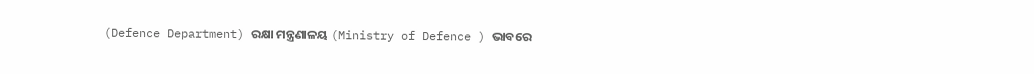(Defence Department) ରକ୍ଷା ମନ୍ତ୍ରଣାଳୟ (Ministry of Defence ) ଭାବରେ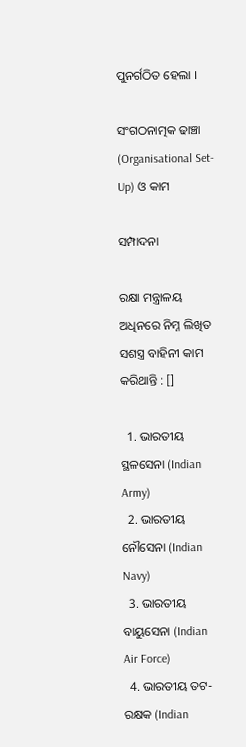ପୁନର୍ଗଠିତ ହେଲା ।

ସଂଗଠନାତ୍ମକ ଢାଞ୍ଚା (Organisational Set-Up) ଓ କାମ

ସମ୍ପାଦନା

ରକ୍ଷା ମନ୍ତ୍ରାଳୟ ଅଧିନରେ ନିମ୍ନ ଲିଖିତ ସଶସ୍ତ୍ର ବାହିନୀ କାମ କରିଥାନ୍ତି : []

  1. ଭାରତୀୟ ସ୍ଥଳସେନା (Indian Army)
  2. ଭାରତୀୟ ନୌସେନା (Indian Navy)
  3. ଭାରତୀୟ ବାୟୁସେନା (Indian Air Force)
  4. ଭାରତୀୟ ତଟ-ରକ୍ଷକ (Indian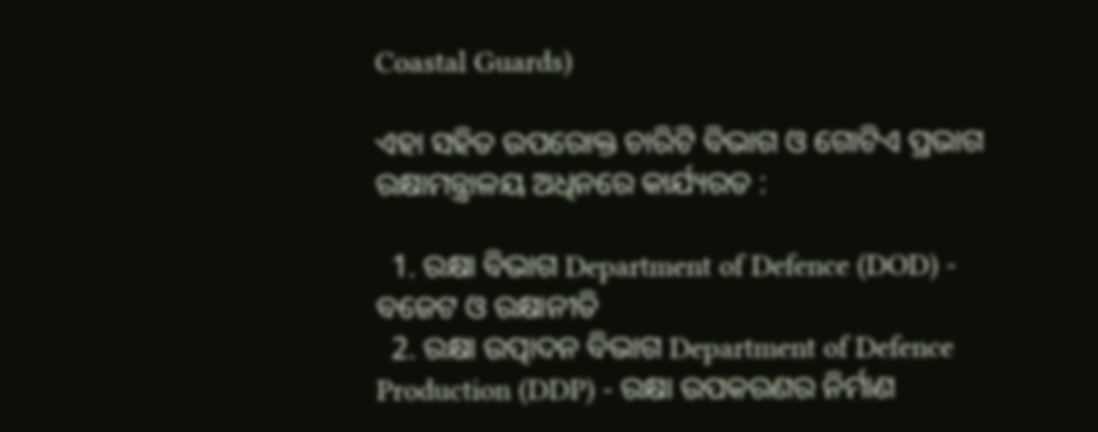Coastal Guards)

ଏହା ସହିତ ଉପରୋକ୍ତ ଚାରିଟି ବିଭାଗ ଓ ଗୋଟିଏ ପ୍ରଭାଗ ରକ୍ଷାମନ୍ତ୍ରାଳୟ ଅଧିନରେ କାର୍ଯ୍ୟରତ :

  1. ରକ୍ଷା ବିଭାଗ Department of Defence (DOD) - ବଜେଟ ଓ ରକ୍ଷାନୀତି
  2. ରକ୍ଷା ଉତ୍ପାଦନ ବିଭାଗ Department of Defence Production (DDP) - ରକ୍ଷା ଉପକରଣର ନିର୍ମାଣ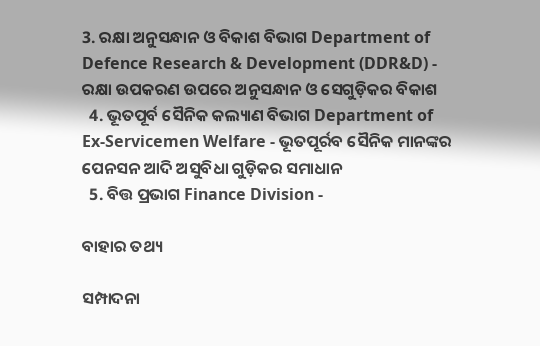3. ରକ୍ଷା ଅନୁସନ୍ଧାନ ଓ ବିକାଶ ବିଭାଗ Department of Defence Research & Development (DDR&D) - ରକ୍ଷା ଉପକରଣ ଉପରେ ଅନୁସନ୍ଧାନ ଓ ସେଗୁଡ଼ିକର ବିକାଶ
  4. ଭୂତପୂର୍ବ ସୈନିକ କଲ୍ୟାଣ ବିଭାଗ Department of Ex-Servicemen Welfare - ଭୂତପୂର୍ରବ ସୈନିକ ମାନଙ୍କର ପେନସନ ଆଦି ଅସୁବିଧା ଗୁଡ଼ିକର ସମାଧାନ
  5. ବିତ୍ତ ପ୍ରଭାଗ Finance Division -

ବାହାର ତଥ୍ୟ

ସମ୍ପାଦନା